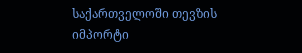საქართველოში თევზის იმპორტი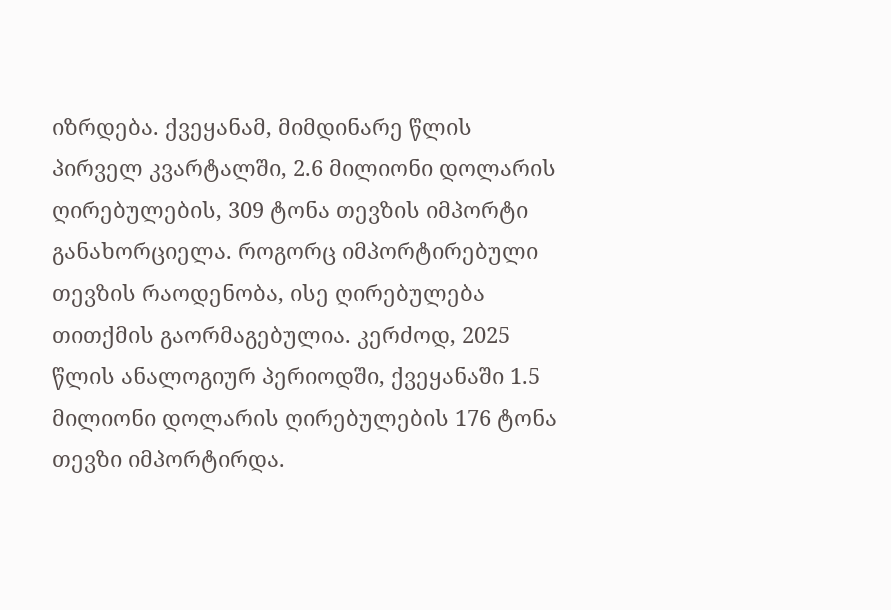იზრდება. ქვეყანამ, მიმდინარე წლის პირველ კვარტალში, 2.6 მილიონი დოლარის ღირებულების, 309 ტონა თევზის იმპორტი განახორციელა. როგორც იმპორტირებული თევზის რაოდენობა, ისე ღირებულება თითქმის გაორმაგებულია. კერძოდ, 2025 წლის ანალოგიურ პერიოდში, ქვეყანაში 1.5 მილიონი დოლარის ღირებულების 176 ტონა თევზი იმპორტირდა.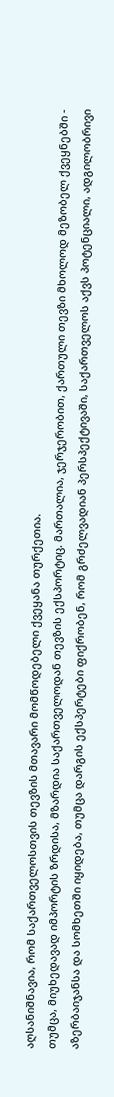აღსანიშნავია, რომ საქართველოსთვის თევზის მთავარი მომწოდებელი ქვეყანა თურქეთია.
თუმცა, მიუხედავად იმპორტის ზრდისა, მზარდია საქართველოდან თევზის ექსპორტიც. მართალია, ჯერჯერობით, ქართული თევზი მხოლოდ მეზობელ ქვეყნებში - აზერბაიჯანსა და სომხეთში იყიდება, თუმცა დარგის ექსპერტები ფიქრობენ, რომ გრძელვადიან პერსპექტივაში, საქართველოს აქვს პოტენციალი, ადგილობრივი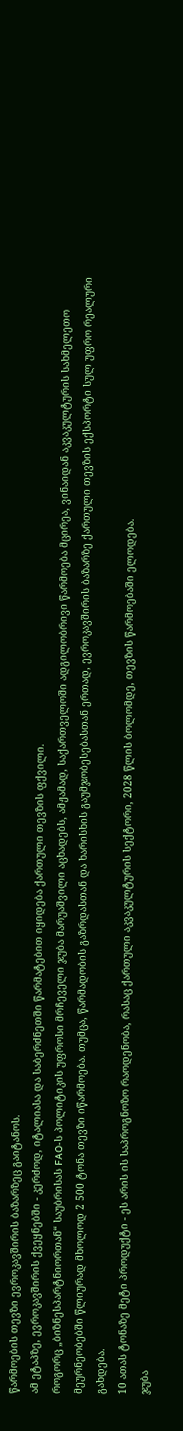წარმოების თევზი ევროკავშირის ბაზარზეც გაიტანოს.
ამ ეტაპზე, ევროკავშირის ქვეყნებში - კერძოდ, იტალიასა და საბერძნეთში წარმატებით იყიდება ქართული თევზის ფქვილი.
როგორც „ბიზნესპარტნიორთან“ საუბრისას FAO-ს პოლიტიკის უფროსი მრჩეველი ჯუბა მარუაშვილი აცხადებს, ამჟამად, საქართველოში ადგილობრივი წარმოება მცირეა, ვინაიდან აკვაკულტურის სახმელეთო მეურნეობებში წლიურად მხოლოდ 2 500 ტონა თევზი იწარმოება. თუმცა, წარმადობის გაზრდასთან და ხარისხის გაუმჯობესებასთან ერთად, ევროკავშირის ბაზარზე ქართული თევზის ექსპორტი სულ უფრო რეალური გახდება.
10 ათას ტონაზე მეტი პროდუქტი - ეს არის ის საპროგნოზო რაოდენობა, რასაც ქართული აკვაკულტურის სექტორი, 2028 წლის ბოლომდე, თევზის წარმოებაში ელოდება.
ჯუბა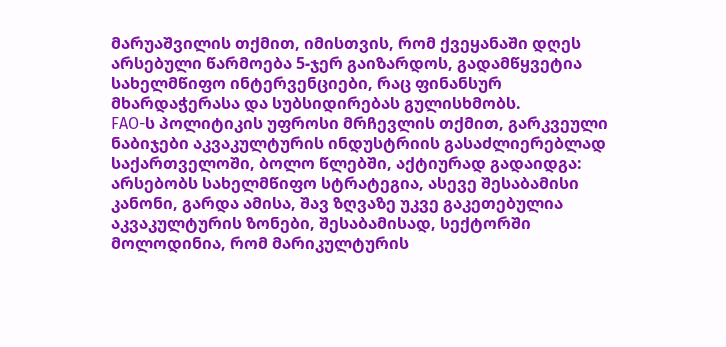მარუაშვილის თქმით, იმისთვის, რომ ქვეყანაში დღეს არსებული წარმოება 5-ჯერ გაიზარდოს, გადამწყვეტია სახელმწიფო ინტერვენციები, რაც ფინანსურ მხარდაჭერასა და სუბსიდირებას გულისხმობს.
FAO-ს პოლიტიკის უფროსი მრჩევლის თქმით, გარკვეული ნაბიჯები აკვაკულტურის ინდუსტრიის გასაძლიერებლად საქართველოში, ბოლო წლებში, აქტიურად გადაიდგა: არსებობს სახელმწიფო სტრატეგია, ასევე შესაბამისი კანონი, გარდა ამისა, შავ ზღვაზე უკვე გაკეთებულია აკვაკულტურის ზონები, შესაბამისად, სექტორში მოლოდინია, რომ მარიკულტურის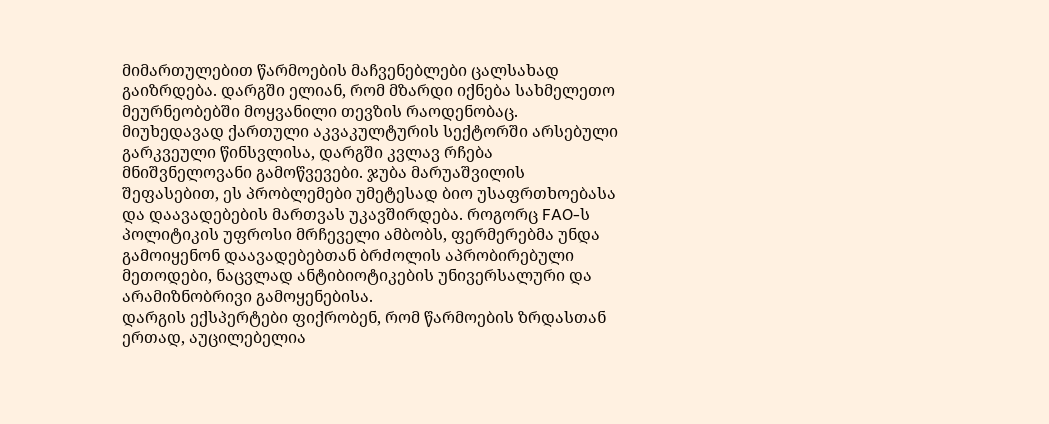მიმართულებით წარმოების მაჩვენებლები ცალსახად გაიზრდება. დარგში ელიან, რომ მზარდი იქნება სახმელეთო მეურნეობებში მოყვანილი თევზის რაოდენობაც.
მიუხედავად ქართული აკვაკულტურის სექტორში არსებული გარკვეული წინსვლისა, დარგში კვლავ რჩება მნიშვნელოვანი გამოწვევები. ჯუბა მარუაშვილის შეფასებით, ეს პრობლემები უმეტესად ბიო უსაფრთხოებასა და დაავადებების მართვას უკავშირდება. როგორც FAO-ს პოლიტიკის უფროსი მრჩეველი ამბობს, ფერმერებმა უნდა გამოიყენონ დაავადებებთან ბრძოლის აპრობირებული მეთოდები, ნაცვლად ანტიბიოტიკების უნივერსალური და არამიზნობრივი გამოყენებისა.
დარგის ექსპერტები ფიქრობენ, რომ წარმოების ზრდასთან ერთად, აუცილებელია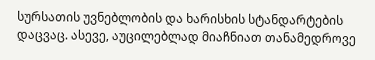სურსათის უვნებლობის და ხარისხის სტანდარტების დაცვაც. ასევე, აუცილებლად მიაჩნიათ თანამედროვე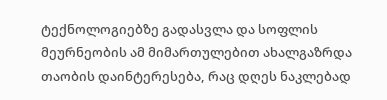ტექნოლოგიებზე გადასვლა და სოფლის მეურნეობის ამ მიმართულებით ახალგაზრდა თაობის დაინტერესება, რაც დღეს ნაკლებად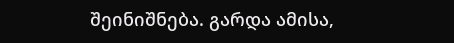შეინიშნება. გარდა ამისა,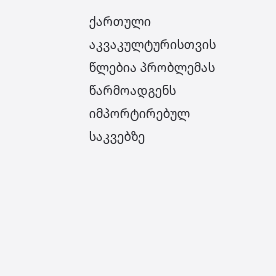ქართული აკვაკულტურისთვის წლებია პრობლემას წარმოადგენს იმპორტირებულ საკვებზე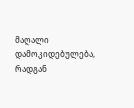მაღალი დამოკიდებულება, რადგან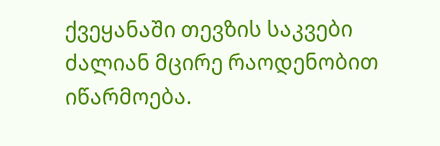ქვეყანაში თევზის საკვები ძალიან მცირე რაოდენობით იწარმოება.